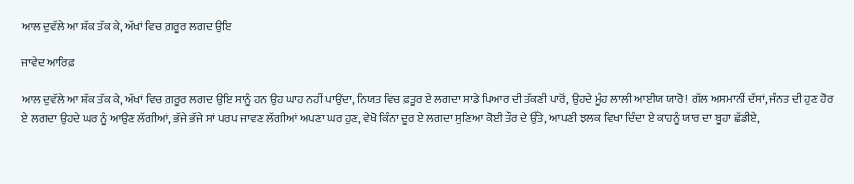ਆਲ ਦੁਵੱਲੇ ਆ ਸ਼ੱਕ ਤੱਕ ਕੇ, ਅੱਖਾਂ ਵਿਚ ਗ਼ਰੂਰ ਲਗਦ ਉਇ

ਜਾਵੇਦ ਆਰਿਫ਼

ਆਲ ਦੁਵੱਲੇ ਆ ਸ਼ੱਕ ਤੱਕ ਕੇ, ਅੱਖਾਂ ਵਿਚ ਗ਼ਰੂਰ ਲਗਦ ਉਇ ਸਾਨੂੰ ਹਨ ਉਹ ਘਾਹ ਨਹੀਂ ਪਾਉਂਦਾ, ਨਿਯਤ ਵਿਚ ਫ਼ਤੂਰ ਏ ਲਗਦਾ ਸਾਡੇ ਪਿਆਰ ਦੀ ਤੱਕਣੀ ਪਾਰੋਂ, ਉਹਦੇ ਮੂੰਹ ਲਾਲੀ ਆਈਯ ਯਾਰੋ! ਗੱਲ ਅਸਮਾਨੀਂ ਦੱਸਾਂ, ਜੰਨਤ ਦੀ ਹੁਣ ਹੋਰ ਏ ਲਗਦਾ ਉਹਦੇ ਘਰ ਨੂੰ ਆਉਣ ਲੱਗੀਆਂ, ਭੱਜੇ ਭੱਜੇ ਸਾਂ ਪਰਪ ਜਾਵਣ ਲੱਗੀਆਂ ਅਪਣਾ ਘਰ ਹੁਣ, ਵੇਖੋ ਕਿੰਨਾ ਦੂਰ ਏ ਲਗਦਾ ਸੁਣਿਆ ਕੋਈ ਤੌਰ ਦੇ ਉੱਤੇ, ਆਪਣੀ ਝਲਕ ਵਿਖਾ ਦਿੰਦਾ ਏ ਕਾਹਨੂੰ ਯਾਰ ਦਾ ਬੂਹਾ ਛੱਡੀਏ,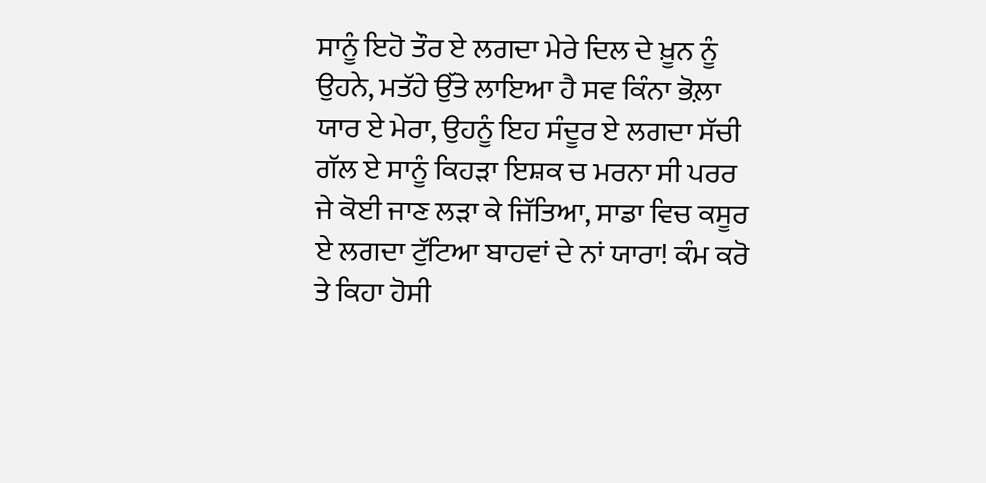ਸਾਨੂੰ ਇਹੋ ਤੌਰ ਏ ਲਗਦਾ ਮੇਰੇ ਦਿਲ ਦੇ ਖ਼ੂਨ ਨੂੰ ਉਹਨੇ, ਮਤੱਹੇ ਉੱਤੇ ਲਾਇਆ ਹੈ ਸਵ ਕਿੰਨਾ ਭੋਲ਼ਾ ਯਾਰ ਏ ਮੇਰਾ, ਉਹਨੂੰ ਇਹ ਸੰਦੂਰ ਏ ਲਗਦਾ ਸੱਚੀ ਗੱਲ ਏ ਸਾਨੂੰ ਕਿਹੜਾ ਇਸ਼ਕ ਚ ਮਰਨਾ ਸੀ ਪਰਰ ਜੇ ਕੋਈ ਜਾਣ ਲੜਾ ਕੇ ਜਿੱਤਿਆ, ਸਾਡਾ ਵਿਚ ਕਸੂਰ ਏ ਲਗਦਾ ਟੁੱਟਿਆ ਬਾਹਵਾਂ ਦੇ ਨਾਂ ਯਾਰਾ! ਕੰਮ ਕਰੋ ਤੇ ਕਿਹਾ ਹੋਸੀ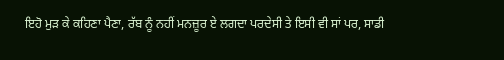ਇਹੋ ਮੁੜ ਕੇ ਕਹਿਣਾ ਪੈਣਾ, ਰੱਬ ਨੂੰ ਨਹੀਂ ਮਨਜ਼ੂਰ ਏ ਲਗਦਾ ਪਰਦੇਸੀ ਤੇ ਇਸੀ ਵੀ ਸਾਂ ਪਰ, ਸਾਡੀ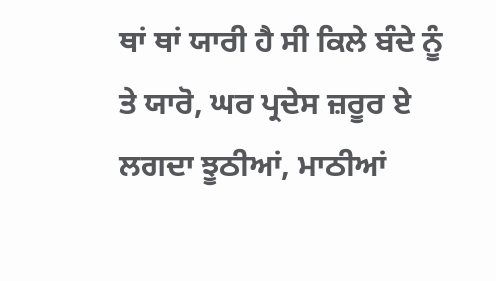ਥਾਂ ਥਾਂ ਯਾਰੀ ਹੈ ਸੀ ਕਿਲੇ ਬੰਦੇ ਨੂੰ ਤੇ ਯਾਰੋ, ਘਰ ਪ੍ਰਦੇਸ ਜ਼ਰੂਰ ਏ ਲਗਦਾ ਝੂਠੀਆਂ, ਮਾਠੀਆਂ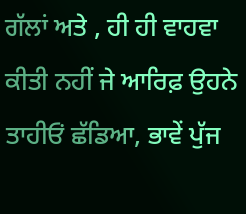ਗੱਲਾਂ ਅਤੇ , ਹੀ ਹੀ ਵਾਹਵਾ ਕੀਤੀ ਨਹੀਂ ਜੇ ਆਰਿਫ਼ ਉਹਨੇ ਤਾਹੀਓਂ ਛੱਡਿਆ, ਭਾਵੇਂ ਪੁੱਜ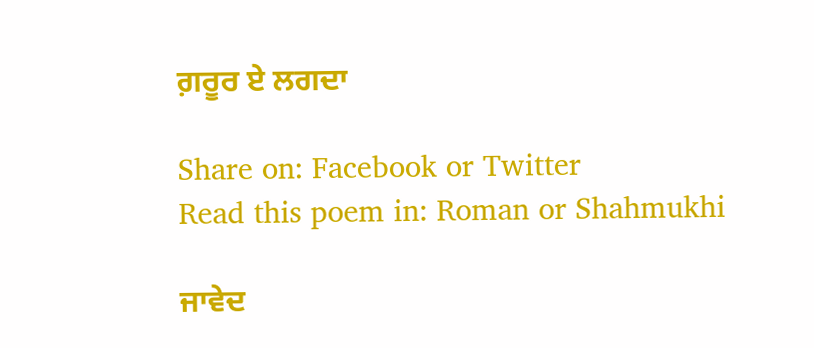ਗ਼ਰੂਰ ਏ ਲਗਦਾ

Share on: Facebook or Twitter
Read this poem in: Roman or Shahmukhi

ਜਾਵੇਦ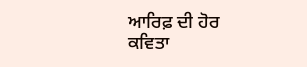ਆਰਿਫ਼ ਦੀ ਹੋਰ ਕਵਿਤਾ